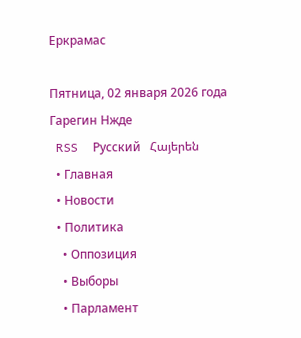Еркрамас

Пятница, 02 января 2026 года
Гарегин Нжде
  RSS     Русский   Հայերեն
  • Главная
  • Новости
  • Политика
    • Оппозиция
    • Выборы
    • Парламент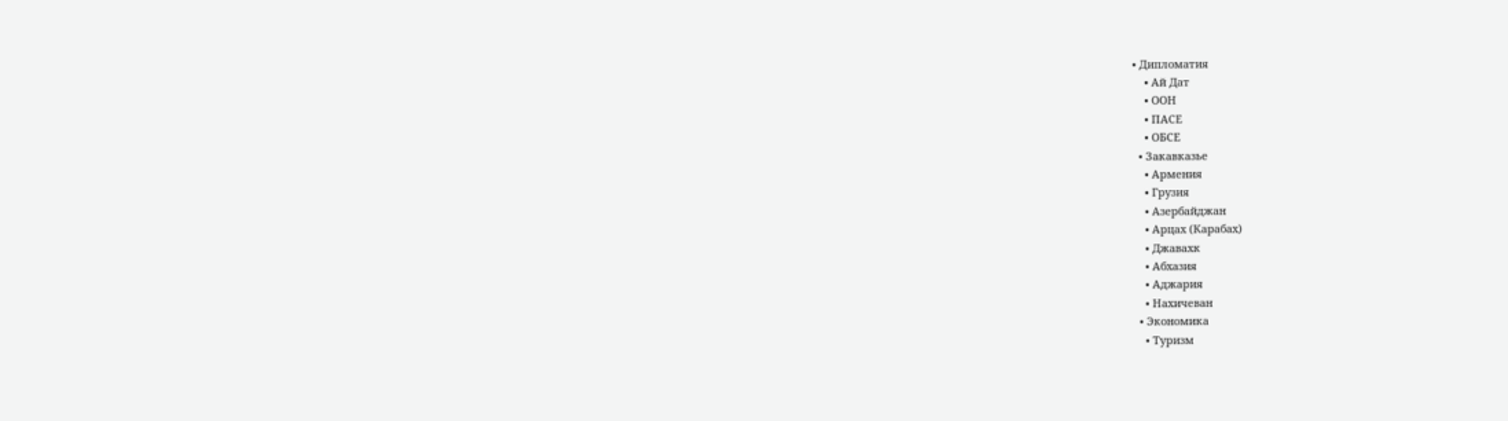• Дипломатия
    • Ай Дат
    • ООН
    • ПАСЕ
    • ОБСЕ
  • Закавказье
    • Армения
    • Грузия
    • Азербайджан
    • Арцах (Карабах)
    • Джавахк
    • Абхазия
    • Аджария
    • Нахичеван
  • Экономика
    • Туризм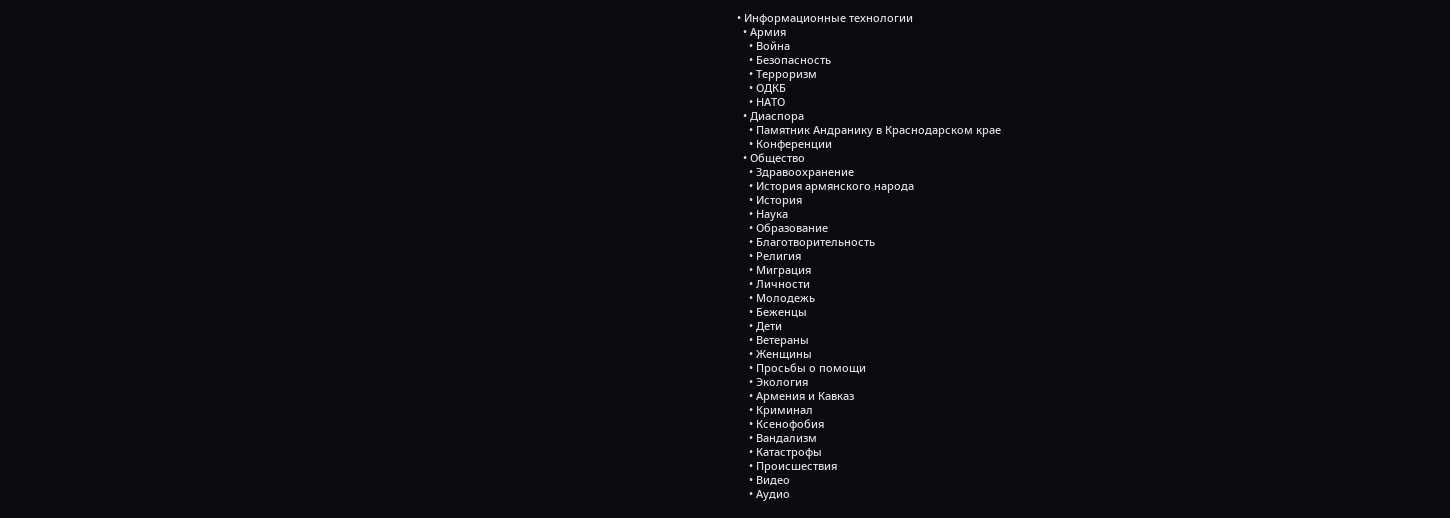• Информационные технологии
  • Армия
    • Война
    • Безопасность
    • Терроризм
    • ОДКБ
    • НАТО
  • Диаспора
    • Памятник Андранику в Краснодарском крае
    • Конференции
  • Общество
    • Здравоохранение
    • История армянского народа
    • История
    • Наука
    • Образование
    • Благотворительность
    • Религия
    • Миграция
    • Личности
    • Молодежь
    • Беженцы
    • Дети
    • Ветераны
    • Женщины
    • Просьбы о помощи
    • Экология
    • Армения и Кавказ
    • Криминал
    • Ксенофобия
    • Вандализм
    • Катастрофы
    • Происшествия
    • Видео
    • Аудио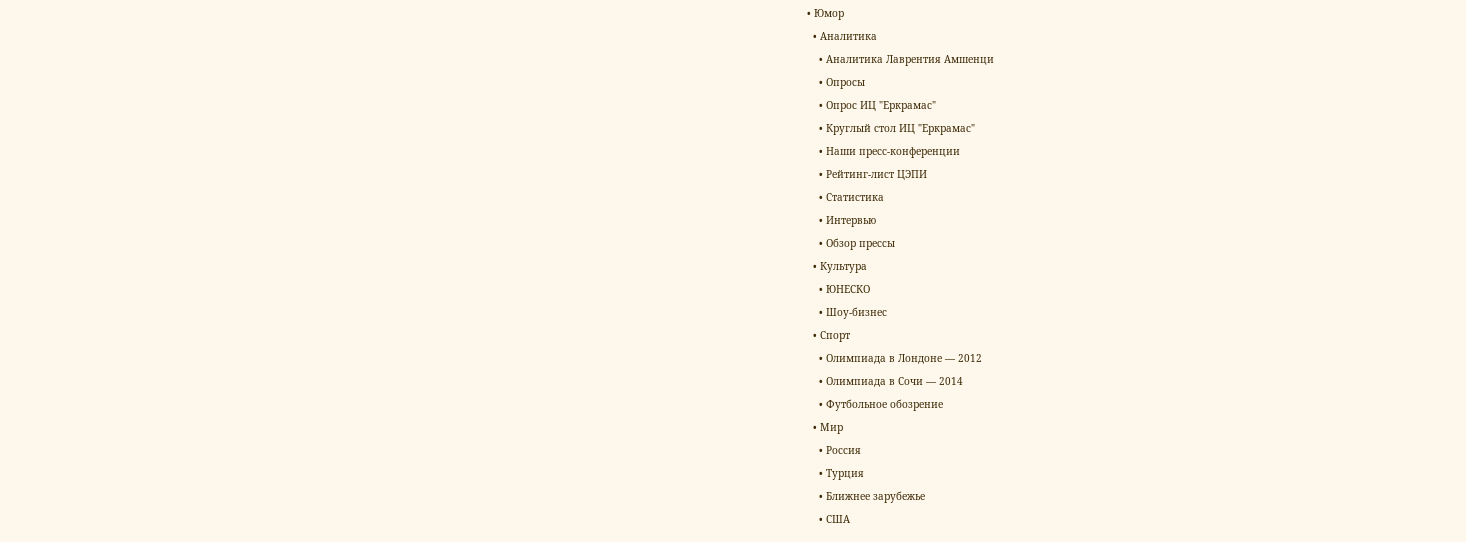• Юмор
  • Аналитика
    • Аналитика Лаврентия Амшенци
    • Опросы
    • Опрос ИЦ "Еркрамас"
    • Круглый стол ИЦ "Еркрамас"
    • Наши пресс-конференции
    • Рейтинг-лист ЦЭПИ
    • Статистика
    • Интервью
    • Обзор прессы
  • Культура
    • ЮНЕСКО
    • Шоу-бизнес
  • Спорт
    • Олимпиада в Лондоне — 2012
    • Олимпиада в Сочи — 2014
    • Футбольное обозрение
  • Мир
    • Россия
    • Турция
    • Ближнее зарубежье
    • США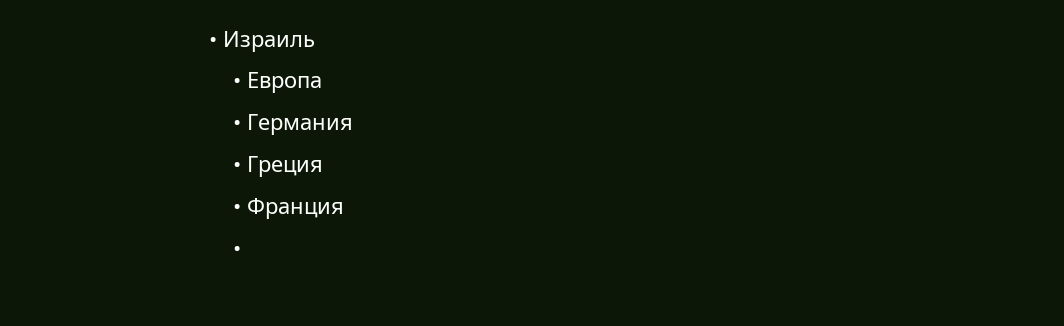• Израиль
    • Европа
    • Германия
    • Греция
    • Франция
    •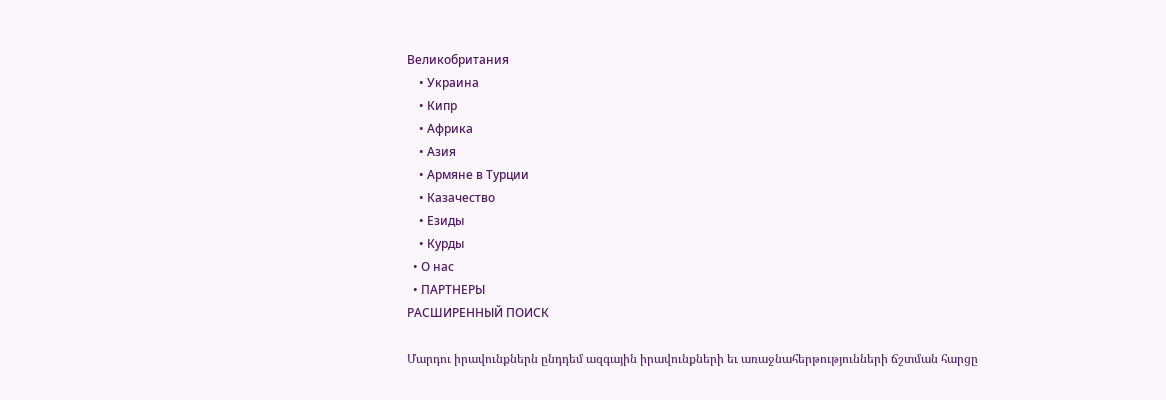Великобритания
    • Украина
    • Кипр
    • Африка
    • Азия
    • Армяне в Турции
    • Казачество
    • Езиды
    • Курды
  • О нас
  • ПАРТНЕРЫ
РАСШИРЕННЫЙ ПОИСК

Մարդու իրավունքներն ընդդեմ ազգային իրավունքների եւ առաջնահերթությունների ճշտման հարցը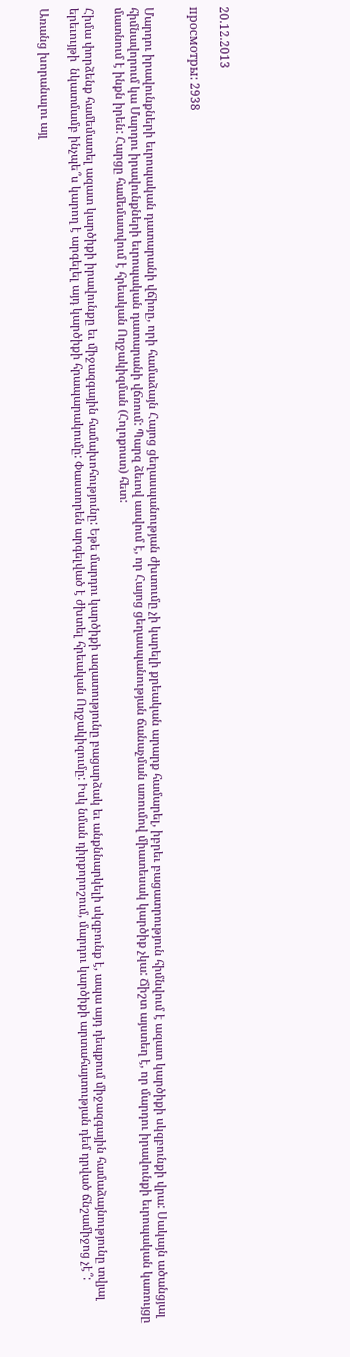20.12.2013

просмотры: 2938


Մարդու իրավունքների եւրոպական դատարանի վճիռը, որի համաձայն Հայոց ցեղասպանության ժխտումը չի կարելի քրեական արարք համարել, իբրեւ բացատրություն հիմնվում է ազատ կարծիքի սկզբունքի վրա: Սակայն ածանցյալ հիմնավորում կա Մարդու իրավունքների եւրոպական դատարանի վճռում: Պարզ ձեւով ասվում է, որ Հայոց ցեղասպանության ճանաչման առումով միատեսակ կարծիք չկա: Ճիշտ այստեղ է, որ մարդու իրավունքի եւրոպական կառույցը մատնում է ինքն իրեն: Հարցը համեմատվում է հրեական Ողջակիզման (Հոլոքոստ) հետ:

Հիմա փորձենք համեմատել ազատ կարծիքի իրավունքը եւ միջազգային համախոհությունը: Եթե մարդու կարծիքի ազատությունը բացարձակ եւ անքննարկելի սկզբունք է, ապա այդ դեպքում միջազգային համաձայնությունը տվյալ երեւույթի  նկատմամբ ինչպե՞ս կարող է արգելել այդ կարծիքի հրապարակումը: Փաստորեն արգելված է ժխտել հրեական Ողջակիզումը: Իսկ նման դիրքորոշում, մարդու կարծիքի արտահայտության դեմ դրված ճնշամիջոց չէ՞:

Առանց խորանալու այլ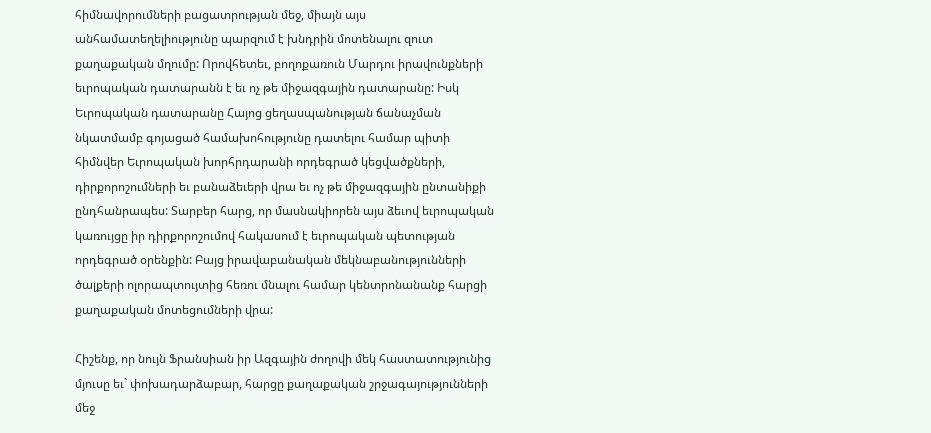հիմնավորումների բացատրության մեջ, միայն այս անհամատեղելիությունը պարզում է խնդրին մոտենալու զուտ քաղաքական մղումը: Որովհետեւ, բողոքառուն Մարդու իրավունքների եւրոպական դատարանն է եւ ոչ թե միջազգային դատարանը: Իսկ Եւրոպական դատարանը Հայոց ցեղասպանության ճանաչման նկատմամբ գոյացած համախոհությունը դատելու համար պիտի հիմնվեր Եւրոպական խորհրդարանի որդեգրած կեցվածքների, դիրքորոշումների եւ բանաձեւերի վրա եւ ոչ թե միջազգային ընտանիքի ընդհանրապես: Տարբեր հարց, որ մասնակիորեն այս ձեւով եւրոպական կառույցը իր դիրքորոշումով հակասում է եւրոպական պետության որդեգրած օրենքին: Բայց իրավաբանական մեկնաբանությունների ծալքերի ոլորապտույտից հեռու մնալու համար կենտրոնանանք հարցի քաղաքական մոտեցումների վրա:

Հիշենք, որ նույն Ֆրանսիան իր Ազգային ժողովի մեկ հաստատությունից մյուսը եւ` փոխադարձաբար, հարցը քաղաքական շրջագայությունների մեջ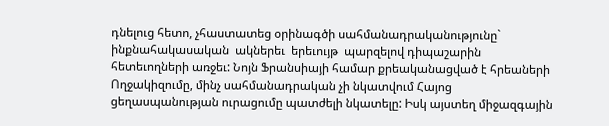դնելուց հետո, չհաստատեց օրինագծի սահմանադրականությունը` ինքնահակասական  ակներեւ  երեւույթ  պարզելով դիպաշարին հետեւողների առջեւ: Նոյն Ֆրանսիայի համար քրեականացված է հրեաների Ողջակիզումը, մինչ սահմանադրական չի նկատվում Հայոց ցեղասպանության ուրացումը պատժելի նկատելը: Իսկ այստեղ միջազգային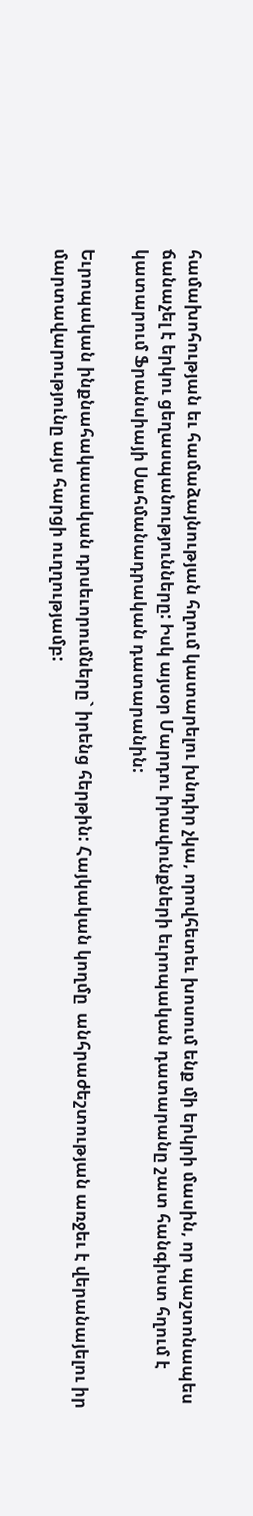համախոհության եւ համաձայնության հղում կատարելու խնդիր չկա, որովհետեւ խոսում ենք մի երկրի մասին, որ պաշտոնապես ճանաչել է երկու ցեղասպանությունները: Իսկ այսօր Մարդու իրավունքների եւրոպական դատարանը շատ հանգիստ հղում է կատարում Ֆրանսիայի Սահմանադրական դատարանին:

Եւրոպական ինքնահակասական դրսեւորումները` իրենց հերթին: Հայկական կողմը  անհրաժեշտության առջեւ է վերանայելու իր մարտավարությունը այս հարցի ուղղությամբ: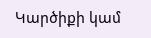Կարծիքի կամ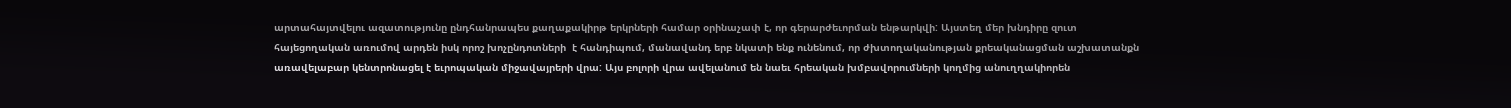արտահայտվելու ազատությունը ընդհանրապես քաղաքակիրթ երկրների համար օրինաչափ է, որ գերարժեւորման ենթարկվի: Այստեղ մեր խնդիրը զուտ հայեցողական առումով արդեն իսկ որոշ խոչընդոտների  է հանդիպում, մանավանդ երբ նկատի ենք ունենում, որ ժխտողականության քրեականացման աշխատանքն առավելաբար կենտրոնացել է եւրոպական միջավայրերի վրա: Այս բոլորի վրա ավելանում են նաեւ հրեական խմբավորումների կողմից անուղղակիորեն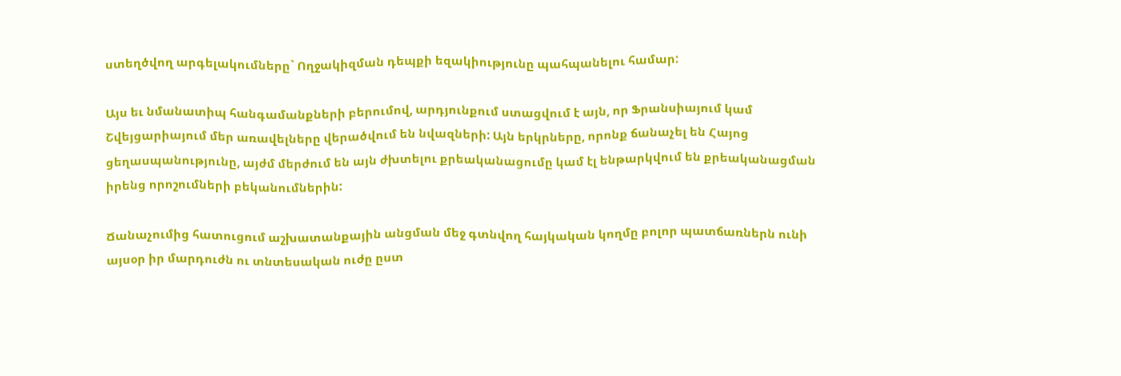ստեղծվող արգելակումները` Ողջակիզման դեպքի եզակիությունը պահպանելու համար:

Այս եւ նմանատիպ հանգամանքների բերումով, արդյունքում ստացվում է այն, որ Ֆրանսիայում կամ Շվեյցարիայում մեր առավելները վերածվում են նվազների: Այն երկրները, որոնք ճանաչել են Հայոց ցեղասպանությունը, այժմ մերժում են այն ժխտելու քրեականացումը կամ էլ ենթարկվում են քրեականացման իրենց որոշումների բեկանումներին:

Ճանաչումից հատուցում աշխատանքային անցման մեջ գտնվող հայկական կողմը բոլոր պատճառներն ունի այսօր իր մարդուժն ու տնտեսական ուժը ըստ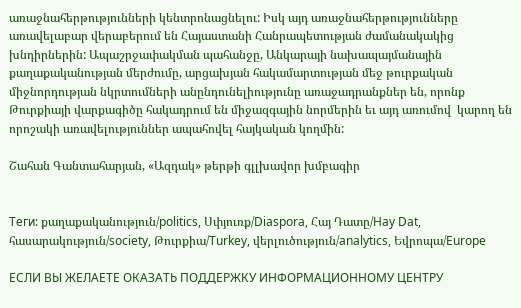առաջնահերթությունների կենտրոնացնելու: Իսկ այդ առաջնահերթությունները առավելաբար վերաբերում են Հայաստանի Հանրապետության ժամանակակից խնդիրներին: Ապաշրջափակման պահանջը, Անկարայի նախապայմանային քաղաքականության մերժումը, արցախյան հակամարտության մեջ թուրքական միջնորդության նկրտումների անընդունելիությունը առաջադրանքներ են, որոնք  Թուրքիայի վարքագիծը հակադրում են միջազգային նորմերին եւ այդ առումով  կարող են որոշակի առավելություններ ապահովել հայկական կողմին:

Շահան Գանտահարյան, «Ազդակ» թերթի գլլխավոր խմբագիր


Теги: քաղաքականություն/politics, Սփյուռք/Diaspora, Հայ Դատը/Hay Dat, հասարակություն/society, Թուրքիա/Turkey, վերլուծություն/analytics, Եվրոպա/Europe

ЕСЛИ ВЫ ЖЕЛАЕТЕ ОКАЗАТЬ ПОДДЕРЖКУ ИНФОРМАЦИОННОМУ ЦЕНТРУ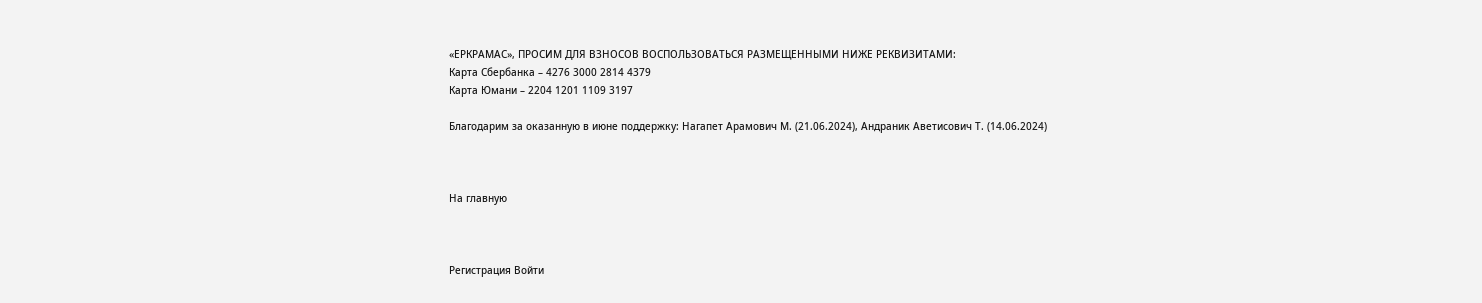«ЕРКРАМАС», ПРОСИМ ДЛЯ ВЗНОСОВ ВОСПОЛЬЗОВАТЬСЯ РАЗМЕЩЕННЫМИ НИЖЕ РЕКВИЗИТАМИ:
Карта Сбербанка – 4276 3000 2814 4379
Карта Юмани – 2204 1201 1109 3197

Благодарим за оказанную в июне поддержку: Нагапет Арамович М. (21.06.2024), Андраник Аветисович Т. (14.06.2024)



На главную



Регистрация Войти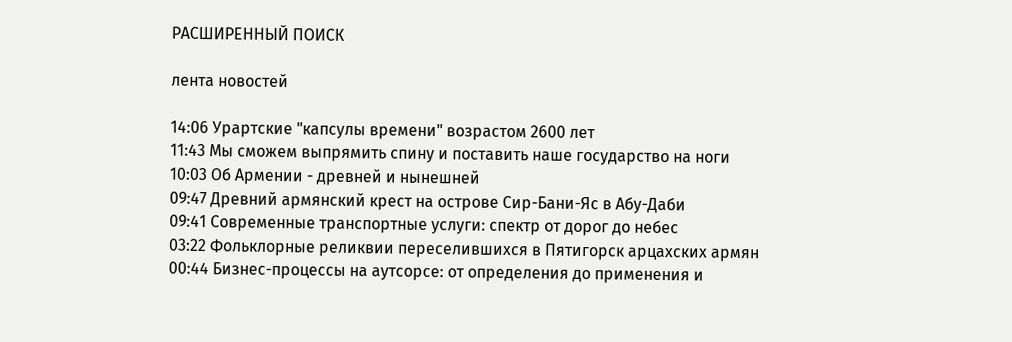РАСШИРЕННЫЙ ПОИСК

лента новостей

14:06 Урартские "капсулы времени" возрастом 2600 лет
11:43 Мы сможем выпрямить спину и поставить наше государство на ноги
10:03 Об Армении - древней и нынешней
09:47 Древний армянский крест на острове Cир-Бани-Яс в Абу-Даби
09:41 Современные транспортные услуги: спектр от дорог до небес
03:22 Фольклорные реликвии переселившихся в Пятигорск арцахских армян
00:44 Бизнес-процессы на аутсорсе: от определения до применения и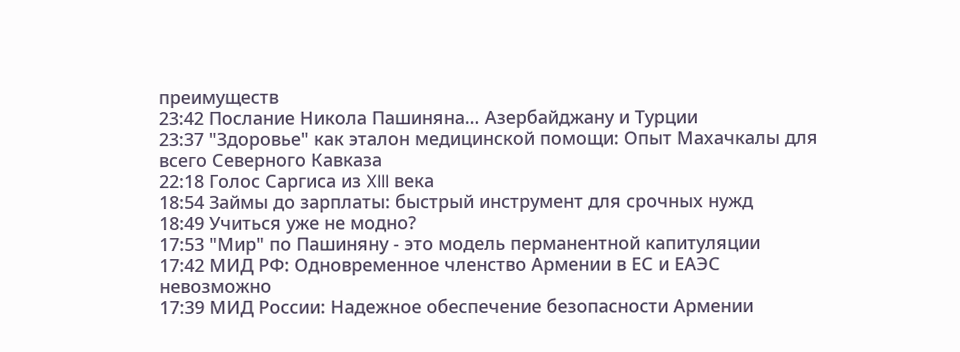преимуществ
23:42 Послание Никола Пашиняна… Азербайджану и Турции
23:37 "Здоровье" как эталон медицинской помощи: Опыт Махачкалы для всего Северного Кавказа
22:18 Голос Саргиса из XIII века
18:54 Займы до зарплаты: быстрый инструмент для срочных нужд
18:49 Учиться уже не модно?
17:53 "Мир" по Пашиняну - это модель перманентной капитуляции
17:42 МИД РФ: Одновременное членство Армении в ЕС и ЕАЭС невозможно
17:39 МИД России: Надежное обеспечение безопасности Армении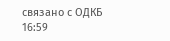связано с ОДКБ
16:59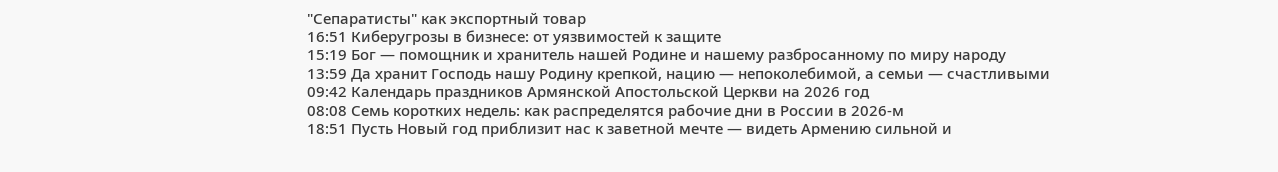"Сепаратисты" как экспортный товар
16:51 Киберугрозы в бизнесе: от уязвимостей к защите
15:19 Бог — помощник и хранитель нашей Родине и нашему разбросанному по миру народу
13:59 Да хранит Господь нашу Родину крепкой, нацию — непоколебимой, а семьи — счастливыми
09:42 Календарь праздников Армянской Апостольской Церкви на 2026 год
08:08 Семь коротких недель: как распределятся рабочие дни в России в 2026-м
18:51 Пусть Новый год приблизит нас к заветной мечте — видеть Армению сильной и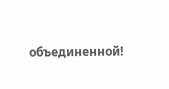объединенной!